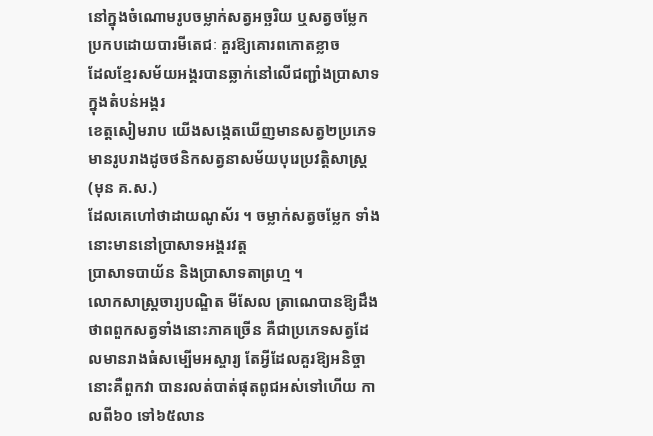នៅក្នុងចំណោមរូបចម្លាក់សត្វអច្ឆរិយ ឬសត្វចម្លែក
ប្រកបដោយបារមីតេជៈ គួរឱ្យគោរពកោតខ្លាច
ដែលខ្មែរសម័យអង្គរបានឆ្លាក់នៅលើជញ្ជាំងប្រាសាទក្នុងតំបន់អង្គរ
ខេត្តសៀមរាប យើងសង្កេតឃើញមានសត្វ២ប្រភេទ
មានរូបរាងដូចថនិកសត្វនាសម័យបុរេប្រវត្តិសាស្ត្រ (មុន គ.ស.)
ដែលគេហៅថាដាយណូស័រ ។ ចម្លាក់សត្វចម្លែក ទាំងនោះមាននៅប្រាសាទអង្គរវត្ត
ប្រាសាទបាយ័ន និងប្រាសាទតាព្រហ្ម ។
លោកសាស្ត្រចារ្យបណ្ឌិត មីសែល ត្រាណេបានឱ្យដឹងថាពពួកសត្វទាំងនោះភាគច្រើន គឺជាប្រភេទសត្វដែលមានរាងធំសម្បើមអស្ចារ្យ តែអ្វីដែលគួរឱ្យអនិច្ចានោះគឺពួកវា បានរលត់បាត់ផុតពូជអស់ទៅហើយ កាលពី៦០ ទៅ៦៥លាន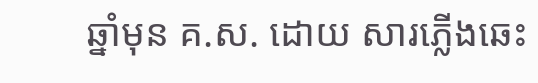ឆ្នាំមុន គ.ស. ដោយ សារភ្លើងឆេះ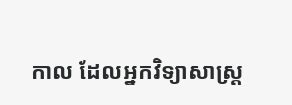កាល ដែលអ្នកវិទ្យាសាស្ត្រ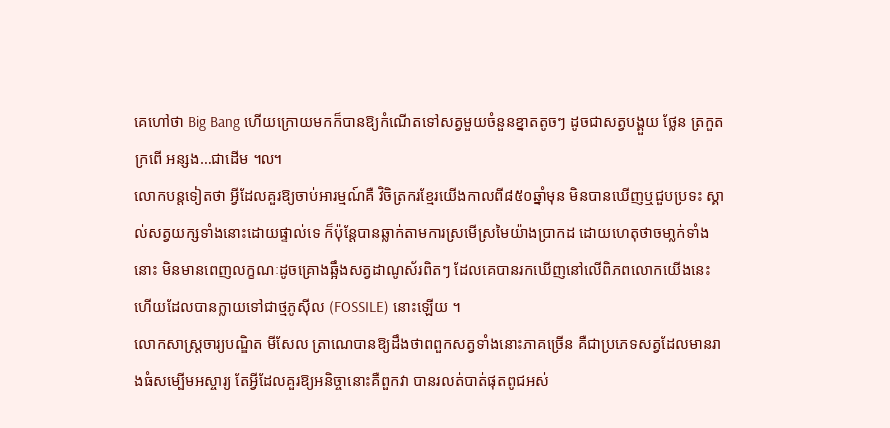គេហៅថា Big Bang ហើយក្រោយមកក៏បានឱ្យកំណើតទៅសត្វមួយចំនួនខ្នាតតូចៗ ដូចជាសត្វបង្គួយ ថ្លែន ត្រកួត ក្រពើ អន្សង…ជាដើម ៘
លោកបន្តទៀតថា អ្វីដែលគួរឱ្យចាប់អារម្មណ៍គឺ វិចិត្រករខ្មែរយើងកាលពី៨៥០ឆ្នាំមុន មិនបានឃើញឬជួបប្រទះ ស្គាល់សត្វយក្សទាំងនោះដោយផ្ទាល់ទេ ក៏ប៉ុន្តែបានឆ្លាក់តាមការស្រមើស្រមៃយ៉ាងប្រាកដ ដោយហេតុថាចមា្លក់ទាំងនោះ មិនមានពេញលក្ខណៈដូចគ្រោងឆ្អឹងសត្វដាណូស័រពិតៗ ដែលគេបានរកឃើញនៅលើពិភពលោកយើងនេះ ហើយដែលបានក្លាយទៅជាថ្មភូស៊ីល (FOSSILE) នោះឡើយ ។
លោកសាស្ត្រចារ្យបណ្ឌិត មីសែល ត្រាណេបានឱ្យដឹងថាពពួកសត្វទាំងនោះភាគច្រើន គឺជាប្រភេទសត្វដែលមានរាងធំសម្បើមអស្ចារ្យ តែអ្វីដែលគួរឱ្យអនិច្ចានោះគឺពួកវា បានរលត់បាត់ផុតពូជអស់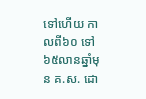ទៅហើយ កាលពី៦០ ទៅ៦៥លានឆ្នាំមុន គ.ស. ដោ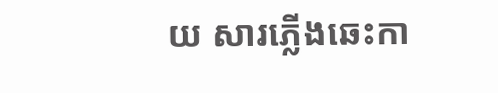យ សារភ្លើងឆេះកា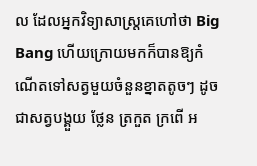ល ដែលអ្នកវិទ្យាសាស្ត្រគេហៅថា Big Bang ហើយក្រោយមកក៏បានឱ្យកំណើតទៅសត្វមួយចំនួនខ្នាតតូចៗ ដូចជាសត្វបង្គួយ ថ្លែន ត្រកួត ក្រពើ អ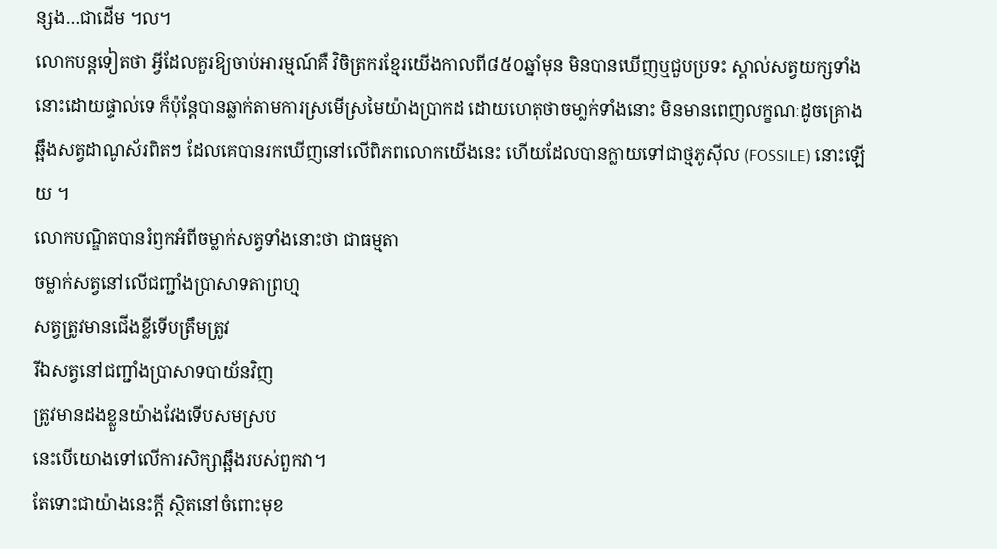ន្សង…ជាដើម ៘
លោកបន្តទៀតថា អ្វីដែលគួរឱ្យចាប់អារម្មណ៍គឺ វិចិត្រករខ្មែរយើងកាលពី៨៥០ឆ្នាំមុន មិនបានឃើញឬជួបប្រទះ ស្គាល់សត្វយក្សទាំងនោះដោយផ្ទាល់ទេ ក៏ប៉ុន្តែបានឆ្លាក់តាមការស្រមើស្រមៃយ៉ាងប្រាកដ ដោយហេតុថាចមា្លក់ទាំងនោះ មិនមានពេញលក្ខណៈដូចគ្រោងឆ្អឹងសត្វដាណូស័រពិតៗ ដែលគេបានរកឃើញនៅលើពិភពលោកយើងនេះ ហើយដែលបានក្លាយទៅជាថ្មភូស៊ីល (FOSSILE) នោះឡើយ ។
លោកបណ្ឌិតបានរំឭកអំពីចម្លាក់សត្វទាំងនោះថា ជាធម្មតា
ចម្លាក់សត្វនៅលើជញ្ជាំងប្រាសាទតាព្រហ្ម
សត្វត្រូវមានជើងខ្លីទើបត្រឹមត្រូវ
រីឯសត្វនៅជញ្ជាំងប្រាសាទបាយ័នវិញ
ត្រូវមានដងខ្លួនយ៉ាងវែងទើបសមស្រប
នេះបើយោងទៅលើការសិក្សាឆ្អឹងរបស់ពួកវា។
តែទោះជាយ៉ាងនេះក្ដី ស្ថិតនៅចំពោះមុខ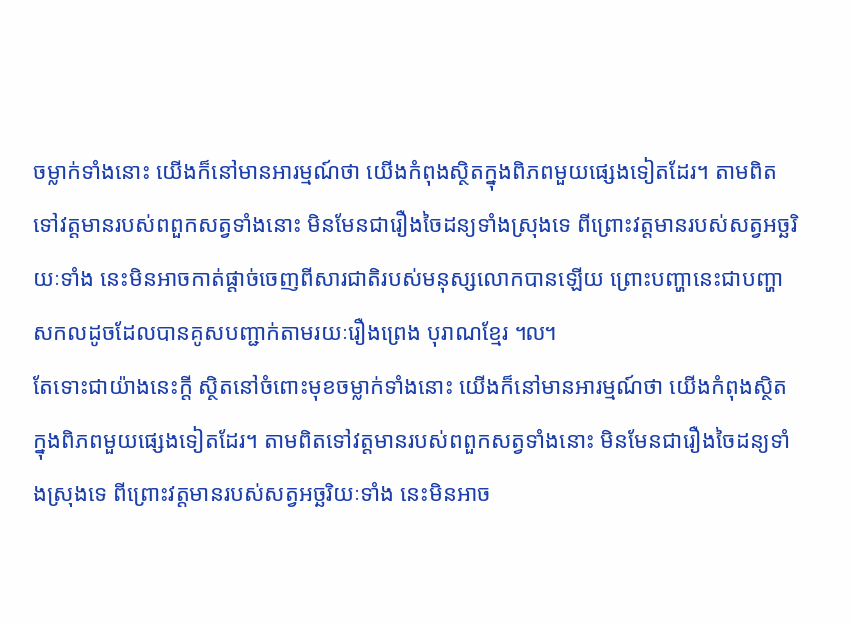ចម្លាក់ទាំងនោះ យើងក៏នៅមានអារម្មណ៍ថា យើងកំពុងស្ថិតក្នុងពិភពមួយផ្សេងទៀតដែរ។ តាមពិតទៅវត្តមានរបស់ពពួកសត្វទាំងនោះ មិនមែនជារឿងចៃដន្យទាំងស្រុងទេ ពីព្រោះវត្តមានរបស់សត្វអច្ឆរិយៈទាំង នេះមិនអាចកាត់ផ្ដាច់ចេញពីសារជាតិរបស់មនុស្សលោកបានឡើយ ព្រោះបញ្ហានេះជាបញ្ហាសកលដូចដែលបានគូសបញ្ជាក់តាមរយៈរឿងព្រេង បុរាណខ្មែរ ៘
តែទោះជាយ៉ាងនេះក្ដី ស្ថិតនៅចំពោះមុខចម្លាក់ទាំងនោះ យើងក៏នៅមានអារម្មណ៍ថា យើងកំពុងស្ថិតក្នុងពិភពមួយផ្សេងទៀតដែរ។ តាមពិតទៅវត្តមានរបស់ពពួកសត្វទាំងនោះ មិនមែនជារឿងចៃដន្យទាំងស្រុងទេ ពីព្រោះវត្តមានរបស់សត្វអច្ឆរិយៈទាំង នេះមិនអាច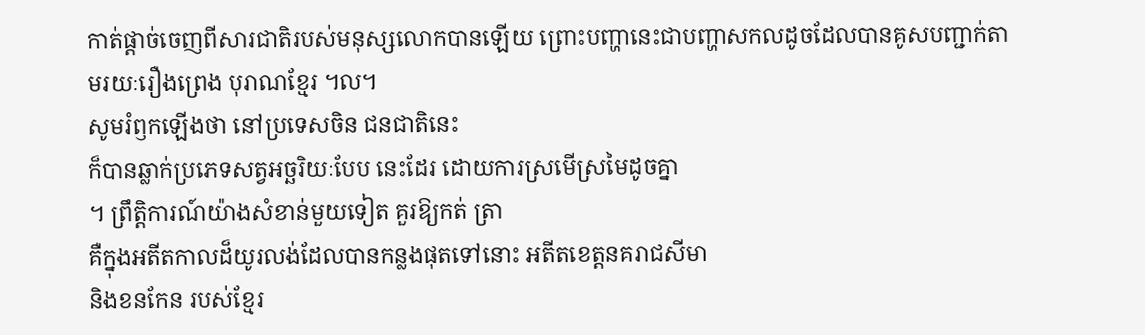កាត់ផ្ដាច់ចេញពីសារជាតិរបស់មនុស្សលោកបានឡើយ ព្រោះបញ្ហានេះជាបញ្ហាសកលដូចដែលបានគូសបញ្ជាក់តាមរយៈរឿងព្រេង បុរាណខ្មែរ ៘
សូមរំឭកឡើងថា នៅប្រទេសចិន ជនជាតិនេះ
ក៏បានឆ្លាក់ប្រភេទសត្វអច្ឆរិយៈបែប នេះដែរ ដោយការស្រមើស្រមៃដូចគ្នា
។ ព្រឹត្តិការណ៍យ៉ាងសំខាន់មួយទៀត គួរឱ្យកត់ ត្រា
គឺក្នុងអតីតកាលដ៏យូរលង់ដែលបានកន្លងផុតទៅនោះ អតីតខេត្តនគរាជសីមា
និងខនកែន របស់ខ្មែរ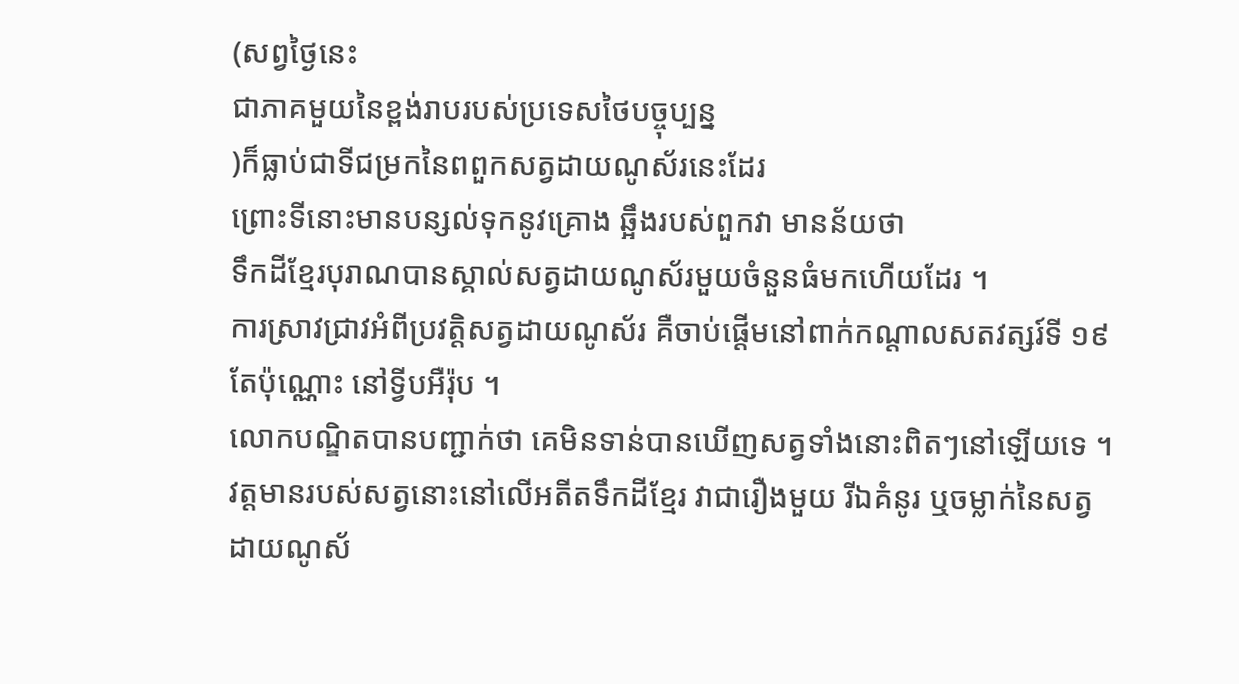(សព្វថ្ងៃនេះ
ជាភាគមួយនៃខ្ពង់រាបរបស់ប្រទេសថៃបច្ចុប្បន្ន
)ក៏ធ្លាប់ជាទីជម្រកនៃពពួកសត្វដាយណូស័រនេះដែរ
ព្រោះទីនោះមានបន្សល់ទុកនូវគ្រោង ឆ្អឹងរបស់ពួកវា មានន័យថា
ទឹកដីខ្មែរបុរាណបានស្គាល់សត្វដាយណូស័រមួយចំនួនធំមកហើយដែរ ។
ការស្រាវជ្រាវអំពីប្រវត្តិសត្វដាយណូស័រ គឺចាប់ផ្ដើមនៅពាក់កណ្ដាលសតវត្សរ៍ទី ១៩ តែប៉ុណ្ណោះ នៅទ្វីបអឺរ៉ុប ។
លោកបណ្ឌិតបានបញ្ជាក់ថា គេមិនទាន់បានឃើញសត្វទាំងនោះពិតៗនៅឡើយទេ ។ វត្តមានរបស់សត្វនោះនៅលើអតីតទឹកដីខ្មែរ វាជារឿងមួយ រីឯគំនូរ ឬចម្លាក់នៃសត្វដាយណូស័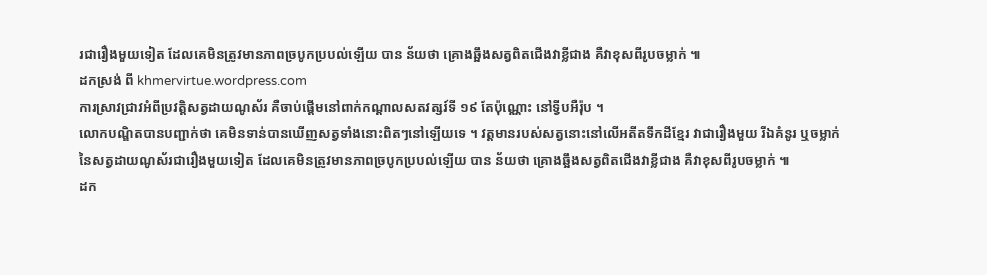រជារឿងមួយទៀត ដែលគេមិនត្រូវមានភាពច្របូកប្របល់ឡើយ បាន ន័យថា គ្រោងឆ្អឹងសត្វពិតជើងវាខ្លីជាង គឺវាខុសពីរូបចម្លាក់ ៕
ដកស្រង់ ពី khmervirtue.wordpress.com
ការស្រាវជ្រាវអំពីប្រវត្តិសត្វដាយណូស័រ គឺចាប់ផ្ដើមនៅពាក់កណ្ដាលសតវត្សរ៍ទី ១៩ តែប៉ុណ្ណោះ នៅទ្វីបអឺរ៉ុប ។
លោកបណ្ឌិតបានបញ្ជាក់ថា គេមិនទាន់បានឃើញសត្វទាំងនោះពិតៗនៅឡើយទេ ។ វត្តមានរបស់សត្វនោះនៅលើអតីតទឹកដីខ្មែរ វាជារឿងមួយ រីឯគំនូរ ឬចម្លាក់នៃសត្វដាយណូស័រជារឿងមួយទៀត ដែលគេមិនត្រូវមានភាពច្របូកប្របល់ឡើយ បាន ន័យថា គ្រោងឆ្អឹងសត្វពិតជើងវាខ្លីជាង គឺវាខុសពីរូបចម្លាក់ ៕
ដក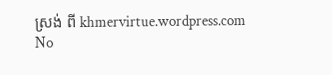ស្រង់ ពី khmervirtue.wordpress.com
No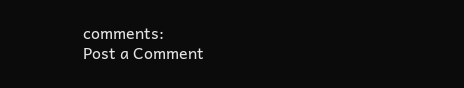comments:
Post a Comment